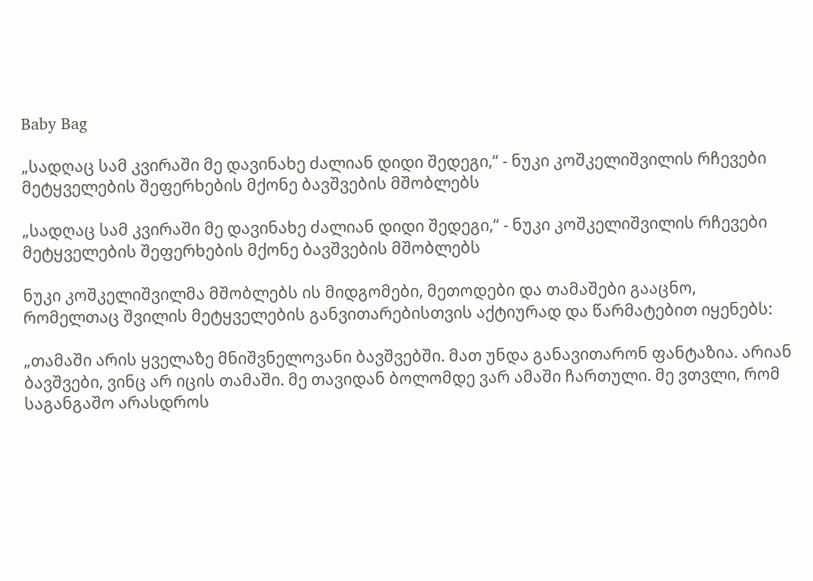Baby Bag

„სადღაც სამ კვირაში მე დავინახე ძალიან დიდი შედეგი,“ - ნუკი კოშკელიშვილის რჩევები მეტყველების შეფერხების მქონე ბავშვების მშობლებს

„სადღაც სამ კვირაში მე დავინახე ძალიან დიდი შედეგი,“ - ნუკი კოშკელიშვილის რჩევები მეტყველების შეფერხების მქონე ბავშვების მშობლებს

ნუკი კოშკელიშვილმა მშობლებს ის მიდგომები, მეთოდები და თამაშები გააცნო, რომელთაც შვილის მეტყველების განვითარებისთვის აქტიურად და წარმატებით იყენებს:

„თამაში არის ყველაზე მნიშვნელოვანი ბავშვებში. მათ უნდა განავითარონ ფანტაზია. არიან ბავშვები, ვინც არ იცის თამაში. მე თავიდან ბოლომდე ვარ ამაში ჩართული. მე ვთვლი, რომ საგანგაშო არასდროს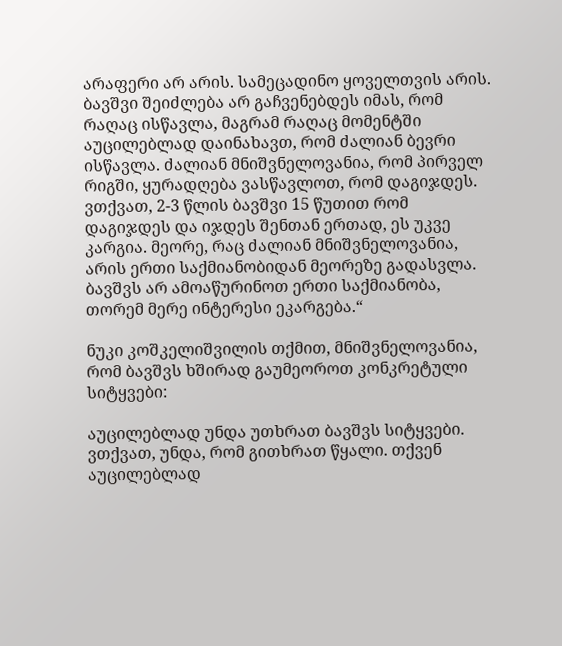არაფერი არ არის. სამეცადინო ყოველთვის არის. ბავშვი შეიძლება არ გაჩვენებდეს იმას, რომ რაღაც ისწავლა, მაგრამ რაღაც მომენტში აუცილებლად დაინახავთ, რომ ძალიან ბევრი ისწავლა. ძალიან მნიშვნელოვანია, რომ პირველ რიგში, ყურადღება ვასწავლოთ, რომ დაგიჯდეს. ვთქვათ, 2-3 წლის ბავშვი 15 წუთით რომ დაგიჯდეს და იჯდეს შენთან ერთად, ეს უკვე კარგია. მეორე, რაც ძალიან მნიშვნელოვანია, არის ერთი საქმიანობიდან მეორეზე გადასვლა. ბავშვს არ ამოაწურინოთ ერთი საქმიანობა, თორემ მერე ინტერესი ეკარგება.“

ნუკი კოშკელიშვილის თქმით, მნიშვნელოვანია, რომ ბავშვს ხშირად გაუმეოროთ კონკრეტული სიტყვები:

აუცილებლად უნდა უთხრათ ბავშვს სიტყვები. ვთქვათ, უნდა, რომ გითხრათ წყალი. თქვენ აუცილებლად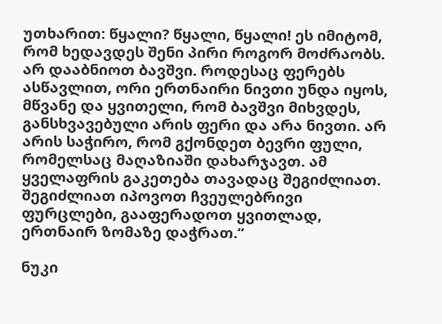უთხარით: წყალი? წყალი, წყალი! ეს იმიტომ, რომ ხედავდეს შენი პირი როგორ მოძრაობს. არ დააბნიოთ ბავშვი. როდესაც ფერებს ასწავლით, ორი ერთნაირი ნივთი უნდა იყოს, მწვანე და ყვითელი, რომ ბავშვი მიხვდეს, განსხვავებული არის ფერი და არა ნივთი. არ არის საჭირო, რომ გქონდეთ ბევრი ფული, რომელსაც მაღაზიაში დახარჯავთ. ამ ყველაფრის გაკეთება თავადაც შეგიძლიათ. შეგიძლიათ იპოვოთ ჩვეულებრივი ფურცლები, გააფერადოთ ყვითლად, ერთნაირ ზომაზე დაჭრათ.“

ნუკი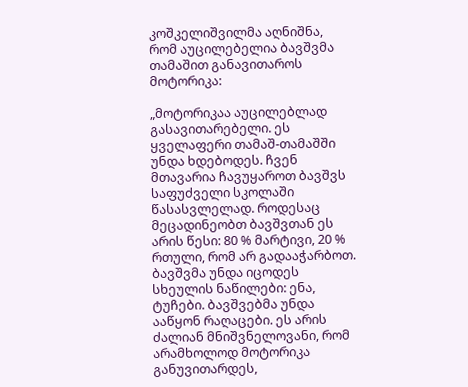კოშკელიშვილმა აღნიშნა, რომ აუცილებელია ბავშვმა თამაშით განავითაროს მოტორიკა:

„მოტორიკაა აუცილებლად გასავითარებელი. ეს ყველაფერი თამაშ-თამაშში უნდა ხდებოდეს. ჩვენ მთავარია ჩავუყაროთ ბავშვს საფუძველი სკოლაში წასასვლელად. როდესაც მეცადინეობთ ბავშვთან ეს არის წესი: 80 % მარტივი, 20 % რთული, რომ არ გადააჭარბოთ. ბავშვმა უნდა იცოდეს სხეულის ნაწილები: ენა, ტუჩები. ბავშვებმა უნდა ააწყონ რაღაცები. ეს არის ძალიან მნიშვნელოვანი, რომ არამხოლოდ მოტორიკა განუვითარდეს,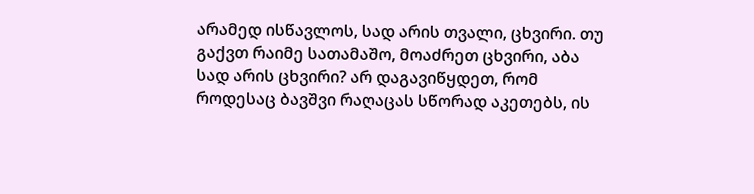არამედ ისწავლოს, სად არის თვალი, ცხვირი. თუ გაქვთ რაიმე სათამაშო, მოაძრეთ ცხვირი, აბა სად არის ცხვირი? არ დაგავიწყდეთ, რომ როდესაც ბავშვი რაღაცას სწორად აკეთებს, ის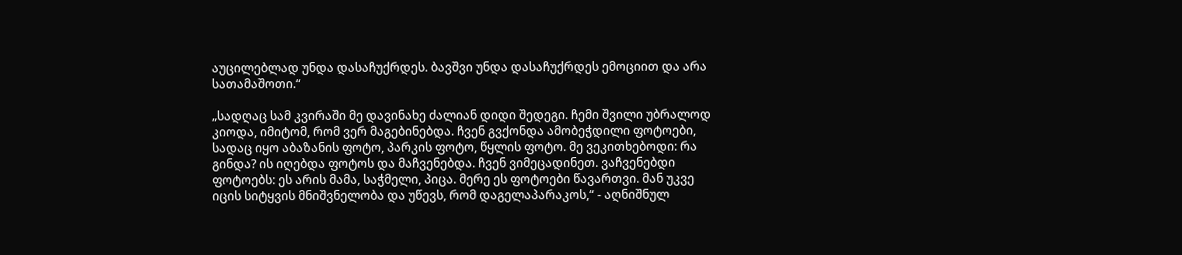აუცილებლად უნდა დასაჩუქრდეს. ბავშვი უნდა დასაჩუქრდეს ემოციით და არა სათამაშოთი.“

„სადღაც სამ კვირაში მე დავინახე ძალიან დიდი შედეგი. ჩემი შვილი უბრალოდ კიოდა, იმიტომ, რომ ვერ მაგებინებდა. ჩვენ გვქონდა ამობეჭდილი ფოტოები, სადაც იყო აბაზანის ფოტო, პარკის ფოტო, წყლის ფოტო. მე ვეკითხებოდი: რა გინდა? ის იღებდა ფოტოს და მაჩვენებდა. ჩვენ ვიმეცადინეთ. ვაჩვენებდი ფოტოებს: ეს არის მამა, საჭმელი, პიცა. მერე ეს ფოტოები წავართვი. მან უკვე იცის სიტყვის მნიშვნელობა და უწევს, რომ დაგელაპარაკოს,“ - აღნიშნულ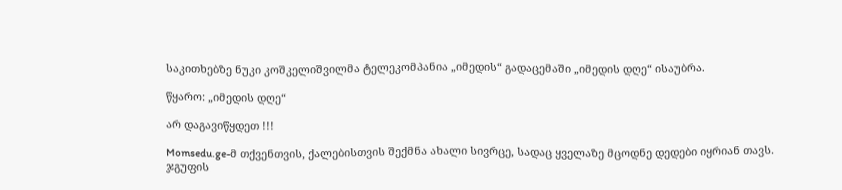საკითხებზე ნუკი კოშკელიშვილმა ტელეკომპანია „იმედის“ გადაცემაში „იმედის დღე“ ისაუბრა.

წყარო: „იმედის დღე“

არ დაგავიწყდეთ !!!

Momsedu.ge-მ თქვენთვის, ქალებისთვის შექმნა ახალი სივრცე, სადაც ყველაზე მცოდნე დედები იყრიან თავს. ჯგუფის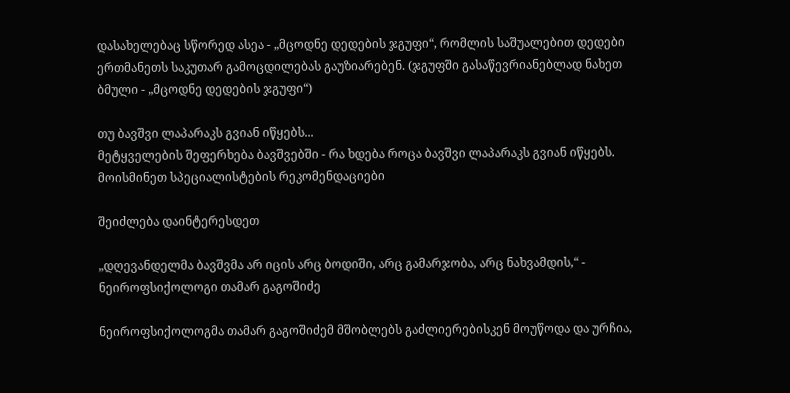დასახელებაც სწორედ ასეა - „მცოდნე დედების ჯგუფი“, რომლის საშუალებით დედები ერთმანეთს საკუთარ გამოცდილებას გაუზიარებენ. (ჯგუფში გასაწევრიანებლად ნახეთ ბმული - „მცოდნე დედების ჯგუფი“)

თუ ბავშვი ლაპარაკს გვიან იწყებს...
მეტყველების შეფერხება ბავშვებში - რა ხდება როცა ბავშვი ლაპარაკს გვიან იწყებს. მოისმინეთ სპეციალისტების რეკომენდაციები

შეიძლება დაინტერესდეთ

„დღევანდელმა ბავშვმა არ იცის არც ბოდიში, არც გამარჯობა, არც ნახვამდის,“ - ნეიროფსიქოლოგი თამარ გაგოშიძე

ნეიროფსიქოლოგმა თამარ გაგოშიძემ მშობლებს გაძლიერებისკენ მოუწოდა და ურჩია,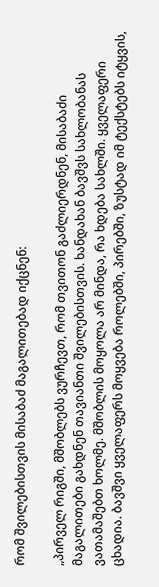რომ შვილებისთვის მისაბაძ მაგალითებად იქცნენ:

„პირველ რიგში, მშობლებს ვურჩევთ, რომ თვითონ გაძლიერდნენ, მისაბაძი მაგალითები გახდნენ თავიანთი შვილებისთვის. ხანდახან ბავშვს სახლობანას ვათამაშებთ ხოლმე. მშობლის მოყოლა არ მინდა, რა ხდება სახლში. ყველაფერი ცხადია. ბავშვი ყველაფერს მოყვება როლებში, პირებში, ზუსტად იმ ტექსტებს იტყვის,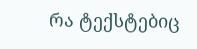რა ტექსტებიც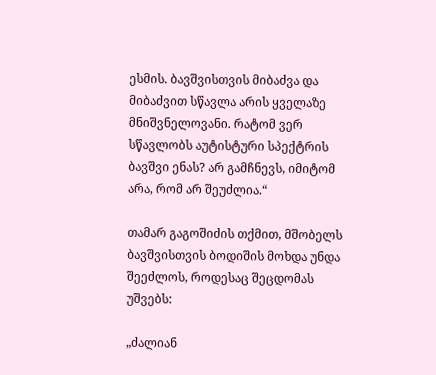ესმის. ბავშვისთვის მიბაძვა და მიბაძვით სწავლა არის ყველაზე მნიშვნელოვანი. რატომ ვერ სწავლობს აუტისტური სპექტრის ბავშვი ენას? არ გამჩნევს, იმიტომ არა, რომ არ შეუძლია.“

თამარ გაგოშიძის თქმით, მშობელს ბავშვისთვის ბოდიშის მოხდა უნდა შეეძლოს, როდესაც შეცდომას უშვებს:

„ძალიან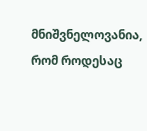მნიშვნელოვანია, რომ როდესაც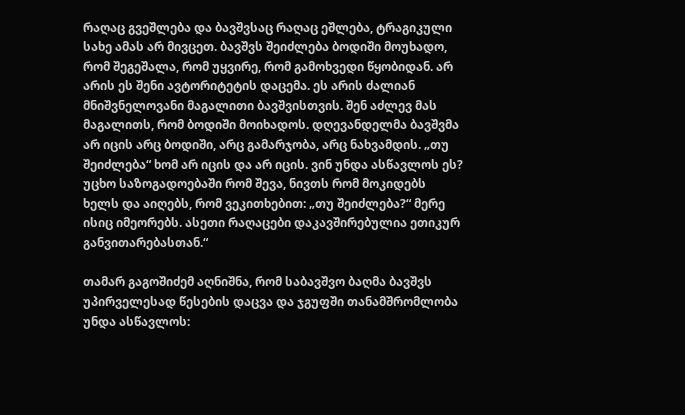რაღაც გვეშლება და ბავშვსაც რაღაც ეშლება, ტრაგიკული სახე ამას არ მივცეთ. ბავშვს შეიძლება ბოდიში მოუხადო, რომ შეგეშალა, რომ უყვირე, რომ გამოხვედი წყობიდან. არ არის ეს შენი ავტორიტეტის დაცემა. ეს არის ძალიან მნიშვნელოვანი მაგალითი ბავშვისთვის. შენ აძლევ მას მაგალითს, რომ ბოდიში მოიხადოს. დღევანდელმა ბავშვმა არ იცის არც ბოდიში, არც გამარჯობა, არც ნახვამდის. „თუ შეიძლება“ ხომ არ იცის და არ იცის. ვინ უნდა ასწავლოს ეს? უცხო საზოგადოებაში რომ შევა, ნივთს რომ მოკიდებს ხელს და აიღებს, რომ ვეკითხებით: „თუ შეიძლება?“ მერე ისიც იმეორებს. ასეთი რაღაცები დაკავშირებულია ეთიკურ განვითარებასთან.“

თამარ გაგოშიძემ აღნიშნა, რომ საბავშვო ბაღმა ბავშვს უპირველესად წესების დაცვა და ჯგუფში თანამშრომლობა უნდა ასწავლოს: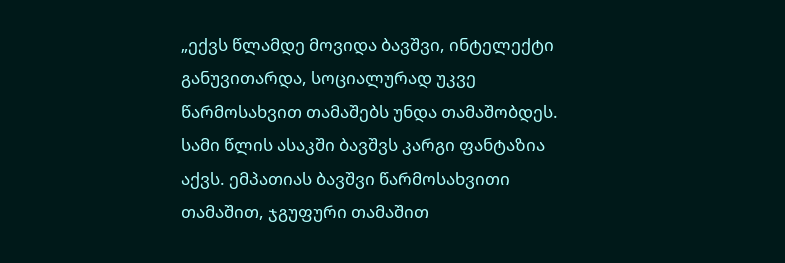„ექვს წლამდე მოვიდა ბავშვი, ინტელექტი განუვითარდა, სოციალურად უკვე წარმოსახვით თამაშებს უნდა თამაშობდეს. სამი წლის ასაკში ბავშვს კარგი ფანტაზია აქვს. ემპათიას ბავშვი წარმოსახვითი თამაშით, ჯგუფური თამაშით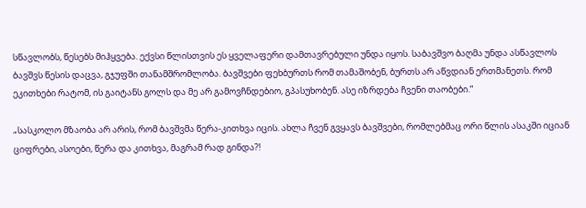სწავლობს, წესებს მიჰყვება. ექვსი წლისთვის ეს ყველაფერი დამთავრებული უნდა იყოს. საბავშვო ბაღმა უნდა ასწავლოს ბავშვს წესის დაცვა, გჯუფში თანამშრომლობა. ბავშვები ფეხბურთს რომ თამაშობენ, ბურთს არ აწვდიან ერთმანეთს. რომ ეკითხები რატომ, ის გაიტანს გოლს და მე არ გამოვჩნდებიო, გპასუხობენ. ასე იზრდება ჩვენი თაობები.“

„სასკოლო მზაობა არ არის, რომ ბავშვმა წერა-კითხვა იცის. ახლა ჩვენ გვყავს ბავშვები, რომლებმაც ორი წლის ასაკში იციან ციფრები, ასოები, წერა და კითხვა, მაგრამ რად გინდა?!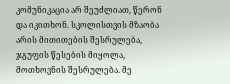კომუნიკაცია არ შეუძლიათ, წერონ და იკითხონ. სკოლისთვის მზაობა არის მითითების შესრულება, ჯგუფის წესების მიყოლა, მოთხოვნის შესრულება. მე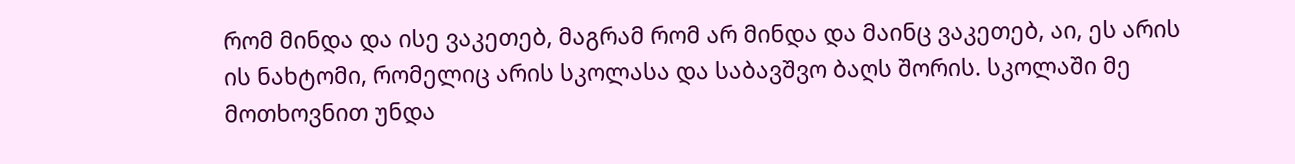რომ მინდა და ისე ვაკეთებ, მაგრამ რომ არ მინდა და მაინც ვაკეთებ, აი, ეს არის ის ნახტომი, რომელიც არის სკოლასა და საბავშვო ბაღს შორის. სკოლაში მე მოთხოვნით უნდა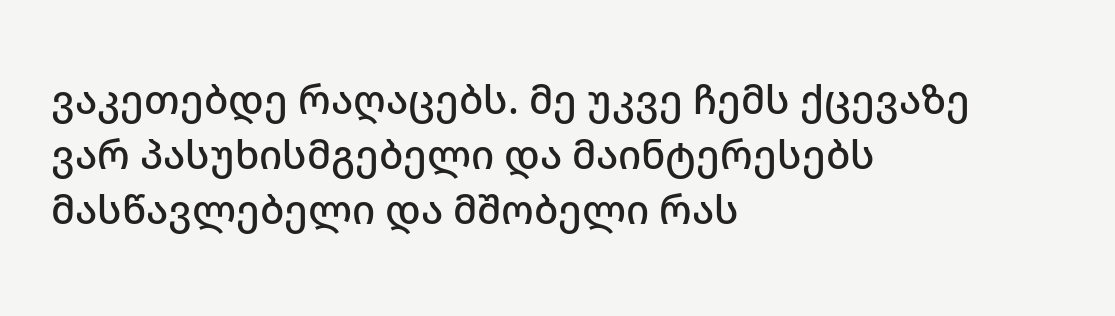ვაკეთებდე რაღაცებს. მე უკვე ჩემს ქცევაზე ვარ პასუხისმგებელი და მაინტერესებს მასწავლებელი და მშობელი რას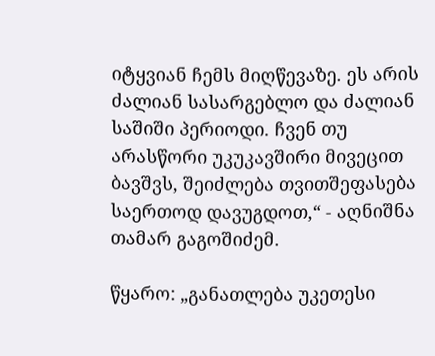იტყვიან ჩემს მიღწევაზე. ეს არის ძალიან სასარგებლო და ძალიან საშიში პერიოდი. ჩვენ თუ არასწორი უკუკავშირი მივეცით ბავშვს, შეიძლება თვითშეფასება საერთოდ დავუგდოთ,“ - აღნიშნა თამარ გაგოშიძემ.

წყარო: „განათლება უკეთესი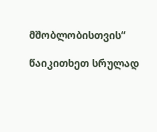მშობლობისთვის“

წაიკითხეთ სრულად